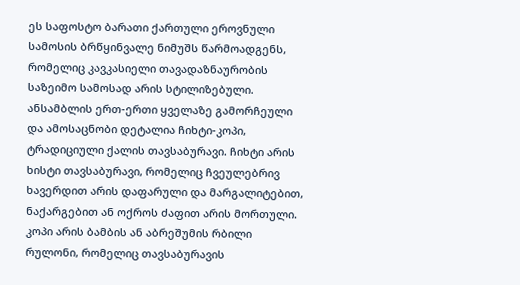ეს საფოსტო ბარათი ქართული ეროვნული სამოსის ბრწყინვალე ნიმუშს წარმოადგენს, რომელიც კავკასიელი თავადაზნაურობის საზეიმო სამოსად არის სტილიზებული. ანსამბლის ერთ-ერთი ყველაზე გამორჩეული და ამოსაცნობი დეტალია ჩიხტი-კოპი, ტრადიციული ქალის თავსაბურავი. ჩიხტი არის ხისტი თავსაბურავი, რომელიც ჩვეულებრივ ხავერდით არის დაფარული და მარგალიტებით, ნაქარგებით ან ოქროს ძაფით არის მორთული. კოპი არის ბამბის ან აბრეშუმის რბილი რულონი, რომელიც თავსაბურავის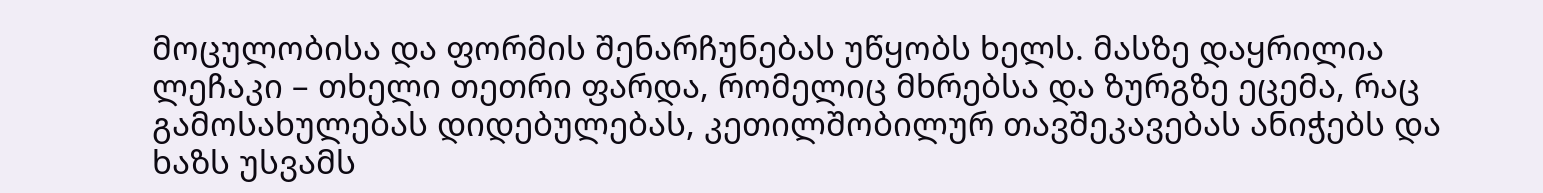მოცულობისა და ფორმის შენარჩუნებას უწყობს ხელს. მასზე დაყრილია ლეჩაკი – თხელი თეთრი ფარდა, რომელიც მხრებსა და ზურგზე ეცემა, რაც გამოსახულებას დიდებულებას, კეთილშობილურ თავშეკავებას ანიჭებს და ხაზს უსვამს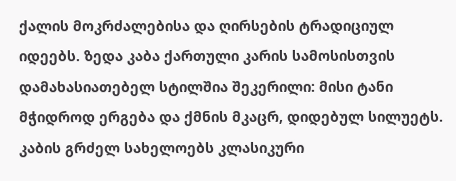ქალის მოკრძალებისა და ღირსების ტრადიციულ იდეებს. ზედა კაბა ქართული კარის სამოსისთვის დამახასიათებელ სტილშია შეკერილი: მისი ტანი მჭიდროდ ერგება და ქმნის მკაცრ, დიდებულ სილუეტს. კაბის გრძელ სახელოებს კლასიკური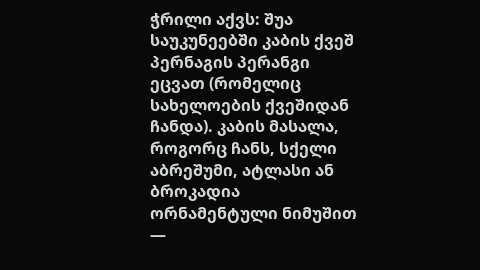ჭრილი აქვს: შუა საუკუნეებში კაბის ქვეშ პერნაგის პერანგი ეცვათ (რომელიც სახელოების ქვეშიდან ჩანდა). კაბის მასალა, როგორც ჩანს, სქელი აბრეშუმი, ატლასი ან ბროკადია ორნამენტული ნიმუშით —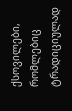ქსოვილები, რომლებიც ტრადიციულად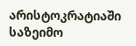არისტოკრატიაში საზეიმო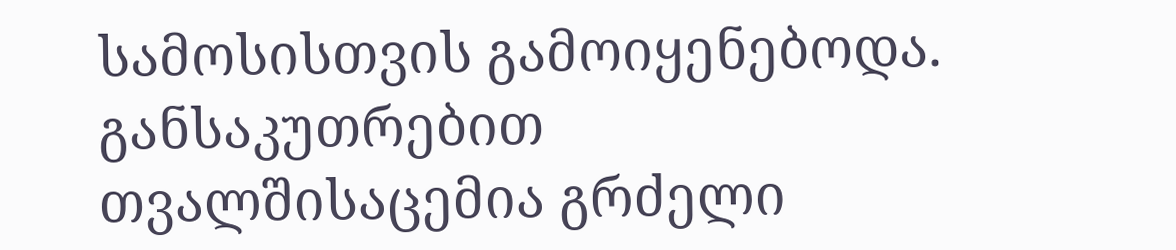სამოსისთვის გამოიყენებოდა. განსაკუთრებით თვალშისაცემია გრძელი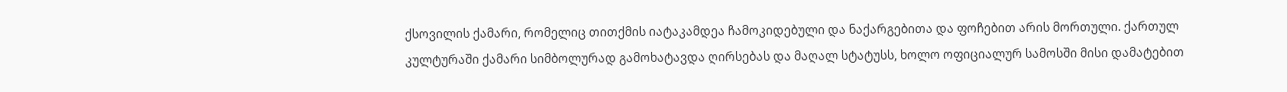ქსოვილის ქამარი, რომელიც თითქმის იატაკამდეა ჩამოკიდებული და ნაქარგებითა და ფოჩებით არის მორთული. ქართულ კულტურაში ქამარი სიმბოლურად გამოხატავდა ღირსებას და მაღალ სტატუსს, ხოლო ოფიციალურ სამოსში მისი დამატებით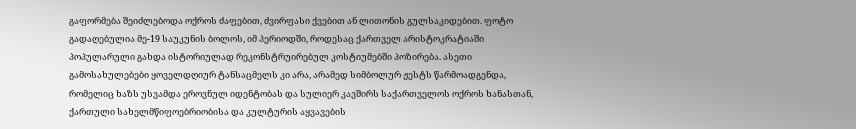გაფორმება შეიძლებოდა ოქროს ძაფებით, ძვირფასი ქვებით ან ლითონის გულსაკიდებით. ფოტო გადაღებულია მე-19 საუკუნის ბოლოს, იმ პერიოდში, როდესაც ქართველ არისტოკრატიაში პოპულარული გახდა ისტორიულად რეკონსტრუირებულ კოსტიუმებში პოზირება. ასეთი გამოსახულებები ყოველდღიურ ტანსაცმელს კი არა, არამედ სიმბოლურ ჟესტს წარმოადგენდა, რომელიც ხაზს უსვამდა ეროვნულ იდენტობას და სულიერ კავშირს საქართველოს ოქროს ხანასთან, ქართული სახელმწიფოებრიობისა და კულტურის აყვავების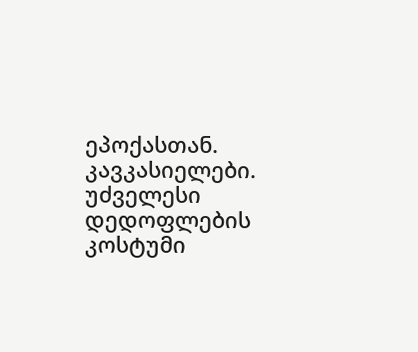ეპოქასთან.
კავკასიელები. უძველესი დედოფლების კოსტუმი